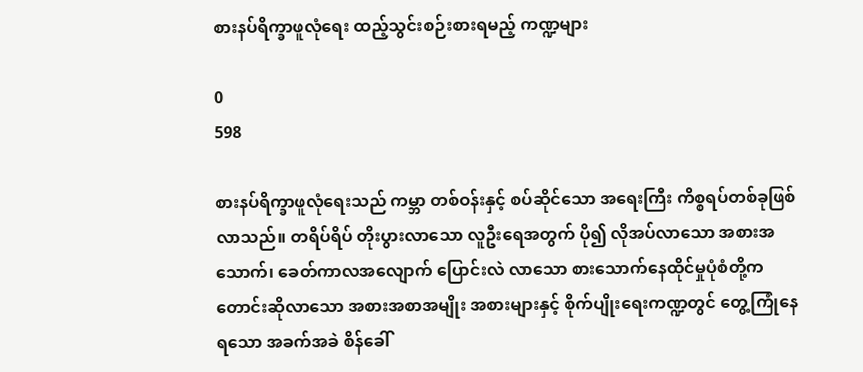စားနပ်ရိက္ခာဖူလုံရေး ထည့်သွင်းစဉ်းစားရမည့် ကဏ္ဍများ

0
598

စားနပ်ရိက္ခာဖူလုံရေးသည် ကမ္ဘာ တစ်ဝန်းနှင့် စပ်ဆိုင်သော အရေးကြီး ကိစ္စရပ်တစ်ခုဖြစ်လာသည်။ တရိပ်ရိပ် တိုးပွားလာသော လူဦးရေအတွက် ပို၍ လိုအပ်လာသော အစားအသောက်၊ ခေတ်ကာလအလျောက် ပြောင်းလဲ လာသော စားသောက်နေထိုင်မှုပုံစံတို့က တောင်းဆိုလာသော အစားအစာအမျိုး အစားများနှင့် စိုက်ပျိုးရေးကဏ္ဍတွင် တွေ့ကြုံနေရသော အခက်အခဲ စိန်ခေါ်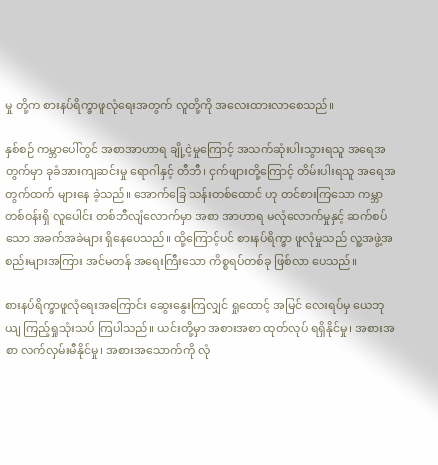မှု တို့က စားနပ်ရိက္ခာဖူလုံရေးအတွက် လူတို့ကို အလေးထားလာစေသည်။

နှစ်စဉ် ကမ္ဘာပေါ်တွင် အစာအာဟာရ ချို့ငဲ့မှုကြောင့် အသက်ဆုံးပါးသွားရသူ အရေအတွက်မှာ ခုခံအားကျဆင်းမှု ရောဂါနှင့် တီဘီ၊ ငှက်ဖျားတို့ကြောင့် တိမ်းပါးရသူ အရေအတွက်ထက် များနေ ခဲ့သည်။ အောက်ခြေ သန်းတစ်ထောင် ဟု တင်စားကြသော ကမ္ဘာတစ်ဝန်းရှိ လူပေါင်း တစ်ဘီလျံလောက်မှာ အစာ အာဟာရ မလုံလောက်မှုနှင့် ဆက်စပ် သော အခက်အခဲများ ရှိနေပေသည်။ ထို့ကြောင့်ပင် စားနပ်ရိက္ခာ ဖူလုံမှုသည် လူ့အဖွဲ့အစည်းများအကြား အင်မတန် အရေးကြီးသော ကိစ္စရပ်တစ်ခု ဖြစ်လာ ပေသည်။

စားနပ်ရိက္ခာဖူလုံရေးအကြောင်း ဆွေးနွေးကြလျှင် ရှုထောင့် အမြင် လေးရပ်မှ ယေဘုယျ ကြည့်ရှုသုံးသပ် ကြပါသည်။ ယင်းတို့မှာ အစားအစာ ထုတ်လုပ် ရရှိနိုင်မှု၊ အစားအစာ လက်လှမ်းမီနိုင်မှု၊ အစားအသောက်ကို လုံ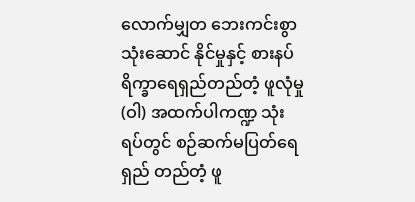လောက်မျှတ ဘေးကင်းစွာ သုံးဆောင် နိုင်မှုနှင့် စားနပ်ရိက္ခာရေရှည်တည်တံ့ ဖူလုံမှု (ဝါ) အထက်ပါကဏ္ဍ သုံးရပ်တွင် စဉ်ဆက်မပြတ်ရေရှည် တည်တံ့ ဖူ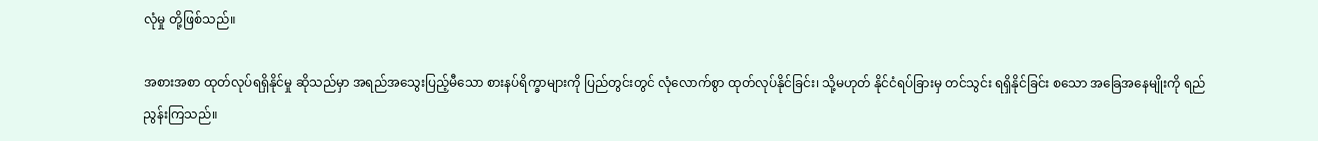လုံမှု တို့ဖြစ်သည်။

အစားအစာ ထုတ်လုပ်ရရှိနိုင်မှု ဆိုသည်မှာ အရည်အသွေးပြည့်မီသော စားနပ်ရိက္ခာများကို ပြည်တွင်းတွင် လုံလောက်စွာ ထုတ်လုပ်နိုင်ခြင်း၊ သို့မဟုတ် နိုင်ငံရပ်ခြားမှ တင်သွင်း ရရှိနိုင်ခြင်း စသော အခြေအနေမျိုးကို ရည်ညွန်းကြသည်။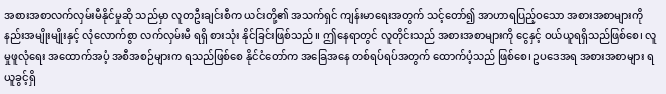အစားအစာလက်လှမ်းမီနိုင်မှုဆို သည်မှာ လူတဦးချင်းစီက ယင်းတို့၏ အသက်ရှင် ကျန်းမာရေးအတွက် သင့်တော်၍ အာဟာရပြည့်ဝသော အစားအစာများကို နည်းအမျိုးမျိုးနှင့် လုံလောက်စွာ လက်လှမ်းမီ ရရှိ စားသုံး နိုင်ခြင်းဖြစ်သည်။ ဤနေရာတွင် လူတိုင်းသည် အစားအစာများကို ငွေနှင့် ဝယ်ယူရရှိသည်ဖြစ်စေ၊ လူမှုဖူလုံရေး အထောက်အပံ့ အစီအစဉ်များက ရသည်ဖြစ်စေ နိုင်ငံတော်က အခြေအနေ တစ်ရပ်ရပ်အတွက် ထောက်ပံ့သည် ဖြစ်စေ၊ ဥပဒေအရ အစားအစာများ ရယူခွင့်ရှိ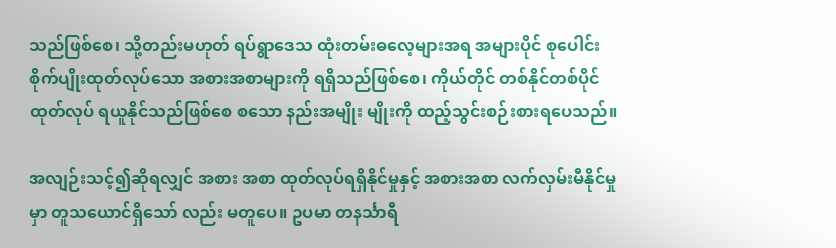သည်ဖြစ်စေ၊ သို့တည်းမဟုတ် ရပ်ရွာဒေသ ထုံးတမ်းဓလေ့များအရ အများပိုင် စုပေါင်းစိုက်ပျိုးထုတ်လုပ်သော အစားအစာများကို ရရှိသည်ဖြစ်စေ၊ ကိုယ်တိုင် တစ်နိုင်တစ်ပိုင် ထုတ်လုပ် ရယူနိုင်သည်ဖြစ်စေ စသော နည်းအမျိုး မျိုးကို ထည့်သွင်းစဉ်းစားရပေသည်။

အလျဉ်းသင့်၍ဆိုရလျှင် အစား အစာ ထုတ်လုပ်ရရှိနိုင်မှုနှင့် အစားအစာ လက်လှမ်းမီနိုင်မှုမှာ တူသယောင်ရှိသော် လည်း မတူပေ။ ဥပမာ တနင်္သာရီ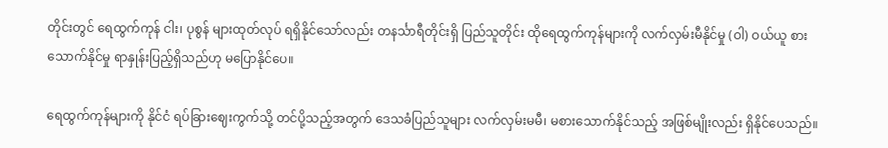တိုင်းတွင် ရေထွက်ကုန် ငါး၊ ပုစွန် များထုတ်လုပ် ရရှိနိုင်သော်လည်း တနင်္သာရီတိုင်းရှိ ပြည်သူတိုင်း ထိုရေထွက်ကုန်များကို လက်လှမ်းမီနိုင်မှု (ဝါ) ဝယ်ယူ စား သောက်နိုင်မှု ရာနှုန်းပြည့်ရှိသည်ဟု မပြောနိုင်ပေ။

ရေထွက်ကုန်များကို နိုင်ငံ ရပ်ခြားဈေးကွက်သို့ တင်ပို့သည့်အတွက် ဒေသခံပြည်သူများ လက်လှမ်းမမီ၊ မစားသောက်နိုင်သည့် အဖြစ်မျိုးလည်း ရှိနိုင်ပေသည်။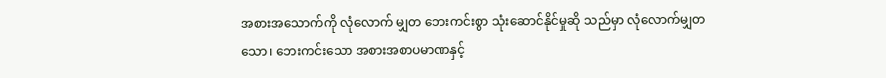အစားအသောက်ကို လုံလောက် မျှတ ဘေးကင်းစွာ သုံးဆောင်နိုင်မှုဆို သည်မှာ လုံလောက်မျှတသော၊ ဘေးကင်းသော အစားအစာပမာဏနှင့်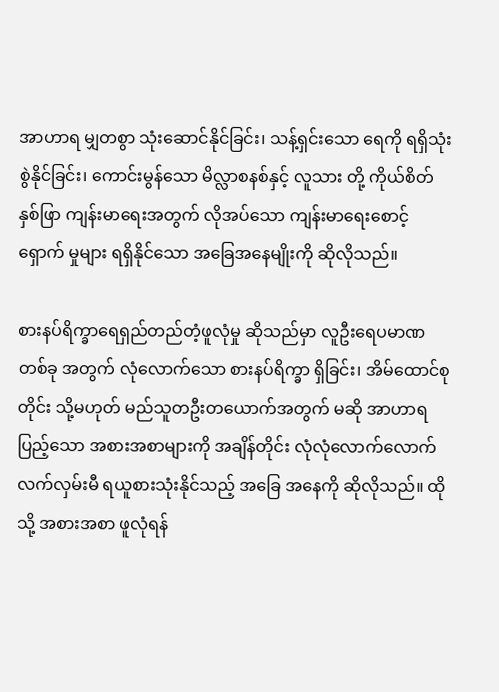အာဟာရ မျှတစွာ သုံးဆောင်နိုင်ခြင်း၊ သန့်ရှင်းသော ရေကို ရရှိသုံးစွဲနိုင်ခြင်း၊ ကောင်းမွန်သော မိလ္လာစနစ်နှင့် လူသား တို့ ကိုယ်စိတ်နှစ်ဖြာ ကျန်းမာရေးအတွက် လိုအပ်သော ကျန်းမာရေးစောင့်ရှောက် မှုများ ရရှိနိုင်သော အခြေအနေမျိုးကို ဆိုလိုသည်။

စားနပ်ရိက္ခာရေရှည်တည်တံ့ဖူလုံမှု ဆိုသည်မှာ လူဦးရေပမာဏ တစ်ခု အတွက် လုံလောက်သော စားနပ်ရိက္ခာ ရှိခြင်း၊ အိမ်ထောင်စုတိုင်း သို့မဟုတ် မည်သူတဦးတယောက်အတွက် မဆို အာဟာရပြည့်သော အစားအစာများကို အချိန်တိုင်း လုံလုံလောက်လောက် လက်လှမ်းမီ ရယူစားသုံးနိုင်သည့် အခြေ အနေကို ဆိုလိုသည်။ ထိုသို့ အစားအစာ ဖူလုံရန်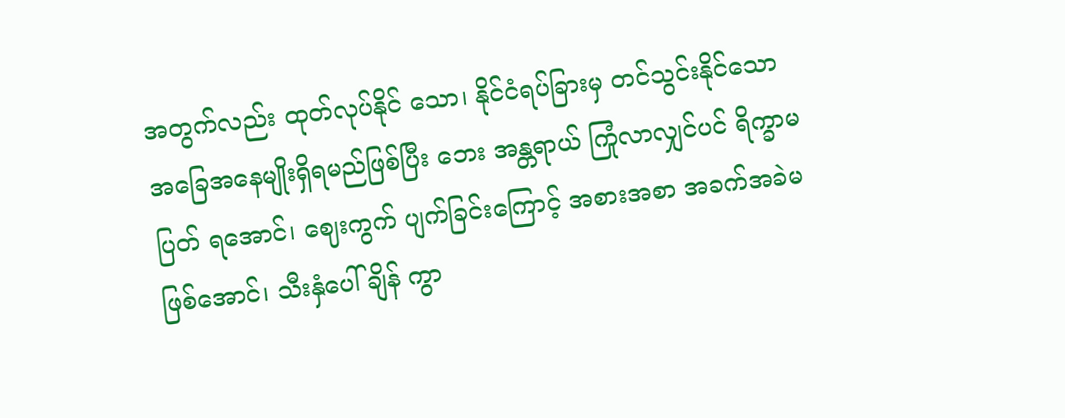အတွက်လည်း ထုတ်လုပ်နိုင် သော၊ နိုင်ငံရပ်ခြားမှ တင်သွင်းနိုင်သော အခြေအနေမျိုးရှိရမည်ဖြစ်ပြီး ဘေး အန္တရာယ် ကြုံလာလျှင်ပင် ရိက္ခာမပြတ် ရအောင်၊ ဈေးကွက် ပျက်ခြင်းကြောင့် အစားအစာ အခက်အခဲမဖြစ်အောင်၊ သီးနှံပေါ်ချိန် ကွာ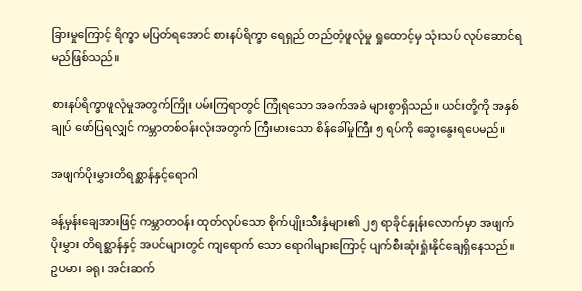ခြားမှုကြောင့် ရိက္ခာ မပြတ်ရအောင် စားနပ်ရိက္ခာ ရေရှည် တည်တံ့ဖူလုံမှု ရှုထောင့်မှ သုံးသပ် လုပ်ဆောင်ရမည်ဖြစ်သည်။

စားနပ်ရိက္ခာဖူလုံမှုအတွက်ကြိုး ပမ်းကြရာတွင် ကြုံရသော အခက်အခဲ များစွာရှိသည်။ ယင်းတို့ကို အနှစ်ချုပ် ဖော်ပြရလျှင် ကမ္ဘာတစ်ဝန်းလုံးအတွက် ကြီးမားသော စိန်ခေါ်မှုကြီး ၅ ရပ်ကို ဆွေးနွေးရပေမည်။

အဖျက်ပိုးမွှားတိရစ္ဆာန်နှင့်ရောဂါ

ခန့်မှန်းချေအားဖြင့် ကမ္ဘာတဝန်း ထုတ်လုပ်သော စိုက်ပျိုးသီးနှံများ၏ ၂၅ ရာခိုင်နှုန်းလောက်မှာ အဖျက်ပိုးမွှား တိရစ္ဆာန်နှင့် အပင်များတွင် ကျရောက် သော ရောဂါများကြောင့် ပျက်စီးဆုံးရှုံးနိုင်ချေရှိနေသည်။ ဥပမာ၊ ခရု၊ အင်းဆက်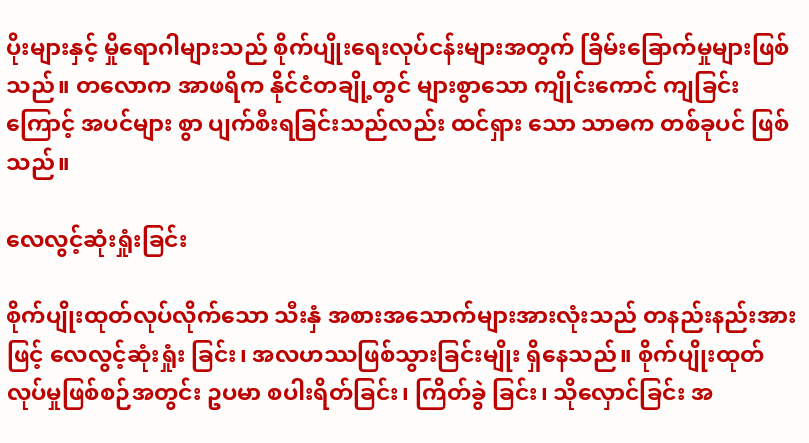ပိုးများနှင့် မှိုရောဂါများသည် စိုက်ပျိုးရေးလုပ်ငန်းများအတွက် ခြိမ်းခြောက်မှုများဖြစ်သည်။ တလောက အာဖရိက နိုင်ငံတချို့တွင် များစွာသော ကျိုင်းကောင် ကျခြင်းကြောင့် အပင်များ စွာ ပျက်စီးရခြင်းသည်လည်း ထင်ရှား သော သာဓက တစ်ခုပင် ဖြစ်သည်။

လေလွင့်ဆုံးရှုံးခြင်း

စိုက်ပျိုးထုတ်လုပ်လိုက်သော သီးနှံ အစားအသောက်များအားလုံးသည် တနည်းနည်းအားဖြင့် လေလွင့်ဆုံးရှုံး ခြင်း၊ အလဟဿဖြစ်သွားခြင်းမျိုး ရှိနေသည်။ စိုက်ပျိုးထုတ်လုပ်မှုဖြစ်စဉ်အတွင်း ဥပမာ စပါးရိတ်ခြင်း၊ ကြိတ်ခွဲ ခြင်း၊ သိုလှောင်ခြင်း အ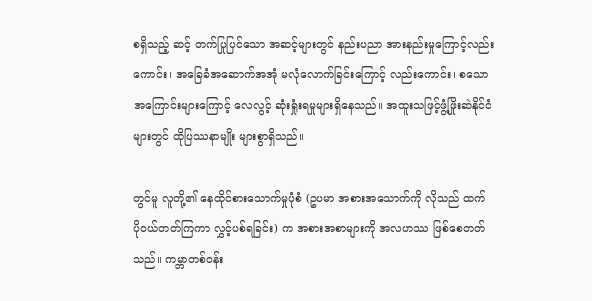စရှိသည့် ဆင့် တက်ပြုပြင်သော အဆင့်များတွင် နည်းပညာ အားနည်းမှုကြောင့်လည်း ကောင်း၊ အခြေခံအဆောက်အအုံ မလုံလောက်ခြင်းကြောင့် လည်းကောင်း၊ စသော အကြောင်းများကြောင့် လေလွင့် ဆုံးရှုံးရမှုများရှိနေသည်။ အထူးသဖြင့်ဖွံ့ဖြိုးဆဲနိုင်ငံများတွင် ထိုပြဿနာမျိုး များစွာရှိသည်။

တွင်မူ လူတို့၏ နေထိုင်စားသောက်မှုပုံစံ (ဥပမာ အစားအသောက်ကို လိုသည် ထက် ပိုဝယ်တတ်ကြကာ လွှင့်ပစ်ရခြင်း) က အစားအစာများကို အလဟဿ ဖြစ်စေတတ်သည်။ ကမ္ဘာတစ်ဝန်း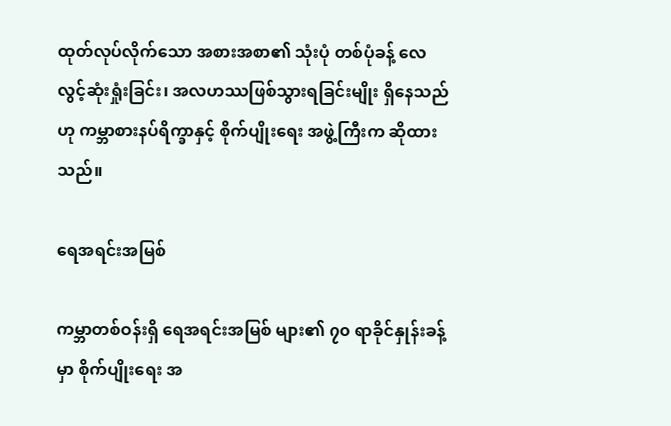ထုတ်လုပ်လိုက်သော အစားအစာ၏ သုံးပုံ တစ်ပုံခန့် လေလွင့်ဆုံးရှုံးခြင်း၊ အလဟဿဖြစ်သွားရခြင်းမျိုး ရှိနေသည် ဟု ကမ္ဘာစားနပ်ရိက္ခာနှင့် စိုက်ပျိုးရေး အဖွဲ့ကြီးက ဆိုထားသည်။

ရေအရင်းအမြစ်

ကမ္ဘာတစ်ဝန်းရှိ ရေအရင်းအမြစ် များ၏ ၇၀ ရာခိုင်နှုန်းခန့်မှာ စိုက်ပျိုးရေး အ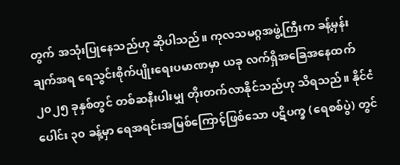တွက် အသုံးပြုနေသည်ဟု ဆိုပါသည်။ ကုလသမဂ္ဂအဖွဲ့ကြီးက ခန့်မှန်းချက်အရ ရေသွင်းစိုက်ပျိုးရေးပမာဏမှာ ယခု လက်ရှိအခြေအနေထက် ၂၀၂၅ ခုနှစ်တွင် တစ်ဆနီးပါးမျှ တိုးတက်လာနိုင်သည်ဟု သိရသည်။ နိုင်ငံပေါင်း ၃၀ ခန့်မှာ ရေအရင်းအမြစ်ကြောင့်ဖြစ်သော ပဋိပက္ခ (ရေစစ်ပွဲ) တွင်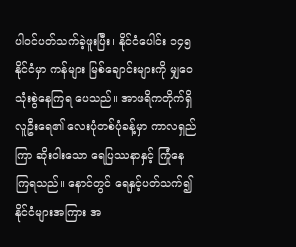ပါဝင်ပတ်သက်ခဲ့ဖူးပြီး၊ နိုင်ငံပေါင်း ၁၄၅ နိုင်ငံမှာ ကန်များ မြစ်ချောင်းများကို မျှဝေသုံးစွဲနေကြရ ပေသည်။ အာဖရိကတိုက်ရှိ လူဦးရေ၏ လေးပုံတစ်ပုံခန့်မှာ ကာလရှည်ကြာ ဆိုးဝါးသော ရေပြဿနာနှင့် ကြုံနေ ကြရသည်။ နောင်တွင် ရေနှင့်ပတ်သက်၍ နိုင်ငံများအကြား အ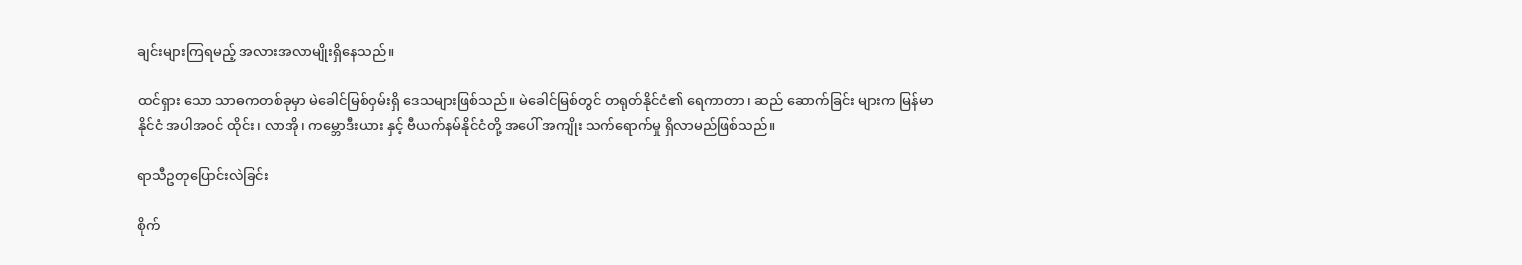ချင်းများကြရမည့် အလားအလာမျိုးရှိနေသည်။

ထင်ရှား သော သာဓကတစ်ခုမှာ မဲခေါင်မြစ်ဝှမ်းရှိ ဒေသများဖြစ်သည်။ မဲခေါင်မြစ်တွင် တရုတ်နိုင်ငံ၏ ရေကာတာ၊ ဆည် ဆောက်ခြင်း များက မြန်မာနိုင်ငံ အပါအဝင် ထိုင်း၊ လာအို၊ ကမ္ဘောဒီးယား နှင့် ဗီယက်နမ်နိုင်ငံတို့ အပေါ် အကျိုး သက်ရောက်မှု ရှိလာမည်ဖြစ်သည်။

ရာသီဥတုပြောင်းလဲခြင်း

စိုက်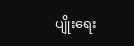ပျိုးရေး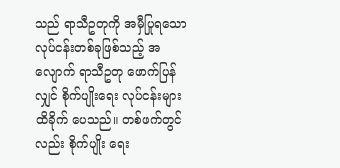သည် ရာသီဥတုကို အမှီပြုရသော လုပ်ငန်းတစ်ခုဖြစ်သည့် အလျောက် ရာသီဥတု ဖောက်ပြန်လျှင် စိုက်ပျိုးရေး လုပ်ငန်းများ ထိခိုက် ပေသည်။ တစ်ဖက်တွင်လည်း စိုက်ပျိုး ရေး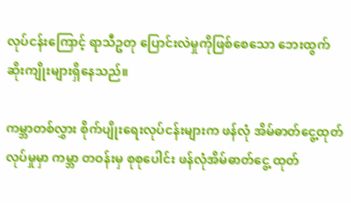လုပ်ငန်းကြောင့် ရာသီဥတု ပြောင်းလဲမှုကိုဖြစ်စေသော ဘေးထွက် ဆိုးကျိုးများရှိနေသည်။

ကမ္ဘာတစ်လွှား စိုက်ပျိုးရေးလုပ်ငန်းများက ဖန်လုံ အိမ်ဓာတ်ငွေ့ထုတ်လုပ်မှုမှာ ကမ္ဘာ တဝန်းမှ စုစုပေါင်း ဖန်လုံအိမ်ဓာတ်ငွေ့ ထုတ်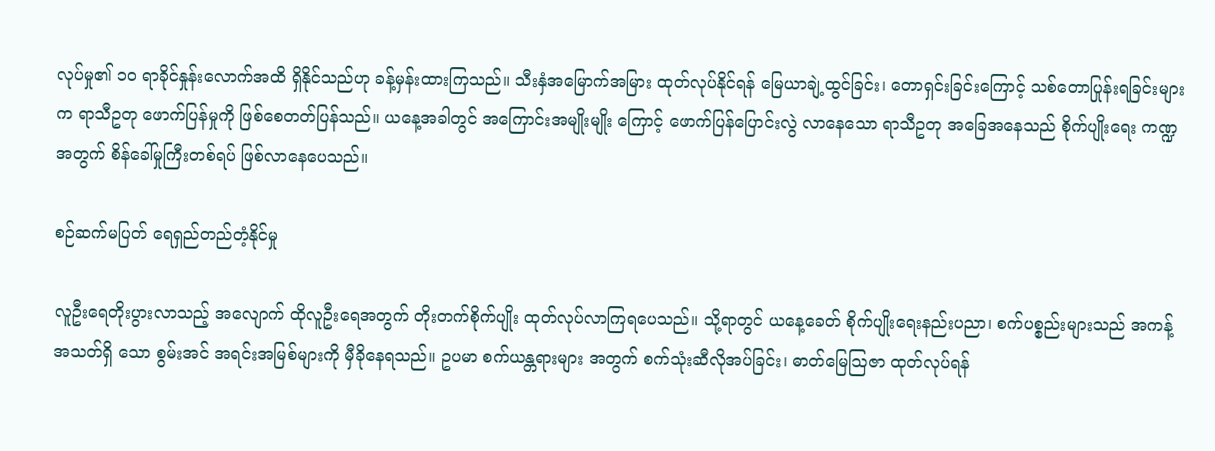လုပ်မှု၏ ၁၀ ရာခိုင်နှုန်းလောက်အထိ ရှိနိုင်သည်ဟု ခန့်မှန်းထားကြသည်။ သီးနှံအမြောက်အမြား ထုတ်လုပ်နိုင်ရန် မြေယာချဲ့ထွင်ခြင်း၊ တောရှင်းခြင်းကြောင့် သစ်တောပြုန်းရခြင်းများက ရာသီဥတု ဖောက်ပြန်မှုကို ဖြစ်စေတတ်ပြန်သည်။ ယနေ့အခါတွင် အကြောင်းအမျိုးမျိုး ကြောင့် ဖောက်ပြန်ပြောင်းလွဲ လာနေသော ရာသီဥတု အခြေအနေသည် စိုက်ပျိုးရေး ကဏ္ဍအတွက် စိန်ခေါ်မှုကြီးတစ်ရပ် ဖြစ်လာနေပေသည်။

စဉ်ဆက်မပြတ် ရေရှည်တည်တံ့နိုင်မှု

လူဦးရေတိုးပွားလာသည့် အလျောက် ထိုလူဦးရေအတွက် တိုးတက်စိုက်ပျိုး ထုတ်လုပ်လာကြရပေသည်။ သို့ရာတွင် ယနေ့ခေတ် စိုက်ပျိုးရေးနည်းပညာ၊ စက်ပစ္စည်းများသည် အကန့်အသတ်ရှိ သော စွမ်းအင် အရင်းအမြစ်များကို မှီခိုနေရသည်။ ဥပမာ စက်ယန္တရားများ အတွက် စက်သုံးဆီလိုအပ်ခြင်း၊ ဓာတ်မြေသြဇာ ထုတ်လုပ်ရန်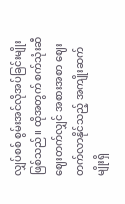လျှပ်စစ် စွမ်းအင်လိုအပ်ခြင်းမျိုး ဖြစ်သည်။ ထိုအတွက် စက်သုံးဆီဈေးတက်လျှင် အစားအစာ ဈေးတက်လာနိုင်သည့် အကျိုးဆက်မျိုးရှိ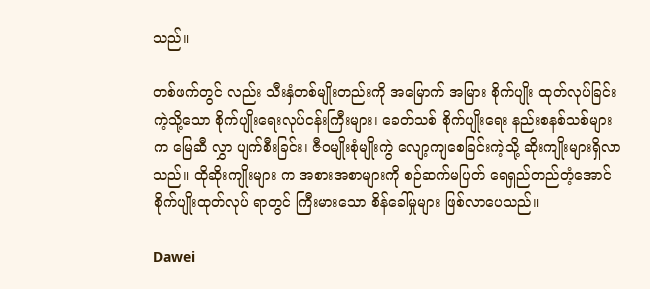သည်။

တစ်ဖက်တွင် လည်း သီးနှံတစ်မျိုးတည်းကို အမြောက် အမြား စိုက်ပျိုး ထုတ်လုပ်ခြင်းကဲ့သို့သော စိုက်ပျိုးရေးလုပ်ငန်းကြီးများ၊ ခေတ်သစ် စိုက်ပျိုးရေး နည်းစနစ်သစ်များက မြေဆီ လွှာ ပျက်စီးခြင်း၊ ဇီဝမျိုးစုံမျိုးကွဲ လျော့ကျစေခြင်းကဲ့သို့ ဆိုးကျိုးများရှိလာသည်။ ထိုဆိုးကျိုးများ က အစားအစာများကို စဉ်ဆက်မပြတ် ရေရှည်တည်တံ့အောင် စိုက်ပျိုးထုတ်လုပ် ရာတွင် ကြီးမားသော စိန်ခေါ်မှုများ ဖြစ်လာပေသည်။

Dawei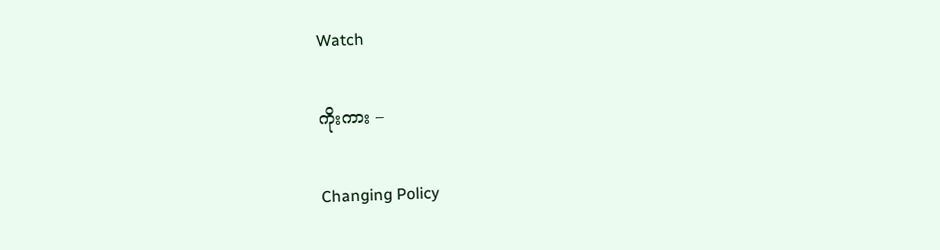Watch

ကိုးကား –

Changing Policy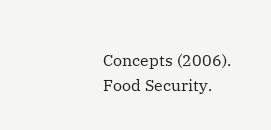Concepts (2006). Food Security.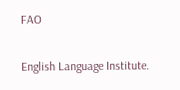FAO

English Language Institute.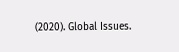(2020). Global Issues.